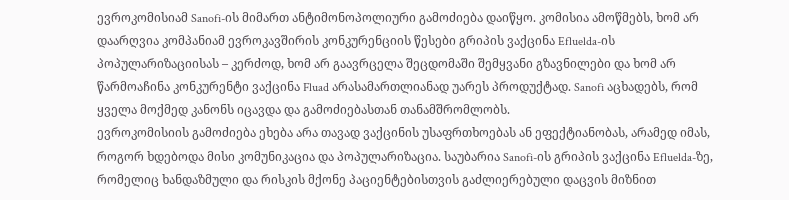ევროკომისიამ Sanofi-ის მიმართ ანტიმონოპოლიური გამოძიება დაიწყო. კომისია ამოწმებს, ხომ არ დაარღვია კომპანიამ ევროკავშირის კონკურენციის წესები გრიპის ვაქცინა Efluelda-ის პოპულარიზაციისას – კერძოდ, ხომ არ გაავრცელა შეცდომაში შემყვანი გზავნილები და ხომ არ წარმოაჩინა კონკურენტი ვაქცინა Fluad არასამართლიანად უარეს პროდუქტად. Sanofi აცხადებს, რომ ყველა მოქმედ კანონს იცავდა და გამოძიებასთან თანამშრომლობს.
ევროკომისიის გამოძიება ეხება არა თავად ვაქცინის უსაფრთხოებას ან ეფექტიანობას, არამედ იმას, როგორ ხდებოდა მისი კომუნიკაცია და პოპულარიზაცია. საუბარია Sanofi-ის გრიპის ვაქცინა Efluelda-ზე, რომელიც ხანდაზმული და რისკის მქონე პაციენტებისთვის გაძლიერებული დაცვის მიზნით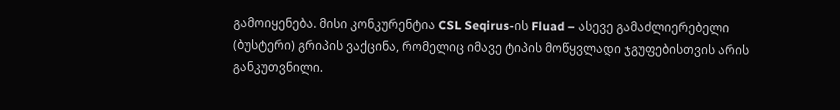გამოიყენება. მისი კონკურენტია CSL Seqirus-ის Fluad – ასევე გამაძლიერებელი (ბუსტერი) გრიპის ვაქცინა, რომელიც იმავე ტიპის მოწყვლადი ჯგუფებისთვის არის განკუთვნილი.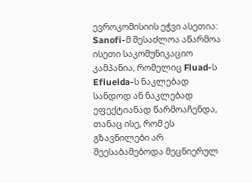ევროკომისიის ეჭვი ასეთია: Sanofi-მ შესაძლოა აწარმოა ისეთი საკომუნიკაციო კამპანია, რომელიც Fluad-ს Efluelda-ს ნაკლებად სანდოდ ან ნაკლებად ეფექტიანად წარმოაჩენდა, თანაც ისე, რომ ეს გზავნილები არ შეესაბამებოდა მეცნიერულ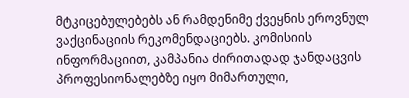მტკიცებულებებს ან რამდენიმე ქვეყნის ეროვნულ ვაქცინაციის რეკომენდაციებს. კომისიის ინფორმაციით, კამპანია ძირითადად ჯანდაცვის პროფესიონალებზე იყო მიმართული,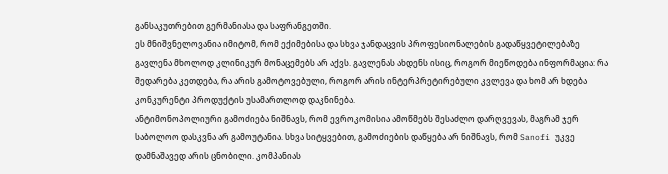განსაკუთრებით გერმანიასა და საფრანგეთში.
ეს მნიშვნელოვანია იმიტომ, რომ ექიმებისა და სხვა ჯანდაცვის პროფესიონალების გადაწყვეტილებაზე გავლენა მხოლოდ კლინიკურ მონაცემებს არ აქვს. გავლენას ახდენს ისიც, როგორ მიეწოდება ინფორმაცია: რა შედარება კეთდება, რა არის გამოტოვებული, როგორ არის ინტერპრეტირებული კვლევა და ხომ არ ხდება კონკურენტი პროდუქტის უსამართლოდ დაკნინება.
ანტიმონოპოლიური გამოძიება ნიშნავს, რომ ევროკომისია ამოწმებს შესაძლო დარღვევას, მაგრამ ჯერ საბოლოო დასკვნა არ გამოუტანია. სხვა სიტყვებით, გამოძიების დაწყება არ ნიშნავს, რომ Sanofi უკვე დამნაშავედ არის ცნობილი. კომპანიას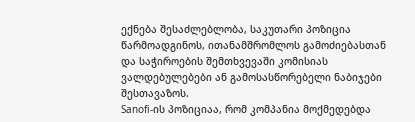ექნება შესაძლებლობა, საკუთარი პოზიცია წარმოადგინოს, ითანამშრომლოს გამოძიებასთან და საჭიროების შემთხვევაში კომისიას ვალდებულებები ან გამოსასწორებელი ნაბიჯები შესთავაზოს.
Sanofi-ის პოზიციაა, რომ კომპანია მოქმედებდა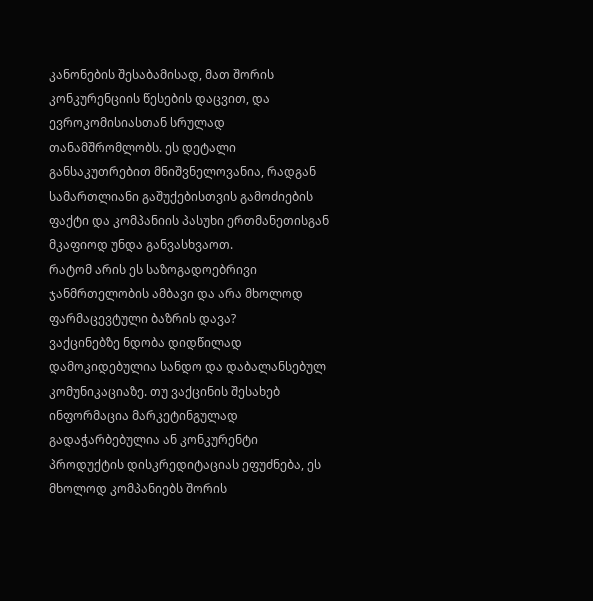კანონების შესაბამისად, მათ შორის კონკურენციის წესების დაცვით, და ევროკომისიასთან სრულად თანამშრომლობს. ეს დეტალი განსაკუთრებით მნიშვნელოვანია, რადგან სამართლიანი გაშუქებისთვის გამოძიების ფაქტი და კომპანიის პასუხი ერთმანეთისგან მკაფიოდ უნდა განვასხვაოთ.
რატომ არის ეს საზოგადოებრივი ჯანმრთელობის ამბავი და არა მხოლოდ ფარმაცევტული ბაზრის დავა?
ვაქცინებზე ნდობა დიდწილად დამოკიდებულია სანდო და დაბალანსებულ კომუნიკაციაზე. თუ ვაქცინის შესახებ ინფორმაცია მარკეტინგულად გადაჭარბებულია ან კონკურენტი პროდუქტის დისკრედიტაციას ეფუძნება, ეს მხოლოდ კომპანიებს შორის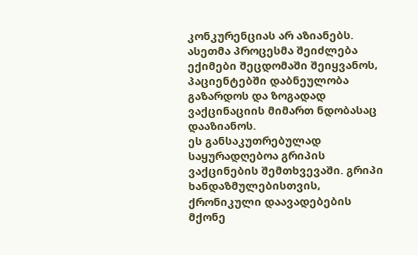კონკურენციას არ აზიანებს. ასეთმა პროცესმა შეიძლება ექიმები შეცდომაში შეიყვანოს, პაციენტებში დაბნეულობა გაზარდოს და ზოგადად ვაქცინაციის მიმართ ნდობასაც დააზიანოს.
ეს განსაკუთრებულად საყურადღებოა გრიპის ვაქცინების შემთხვევაში. გრიპი ხანდაზმულებისთვის, ქრონიკული დაავადებების მქონე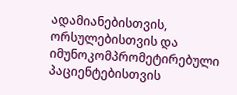ადამიანებისთვის, ორსულებისთვის და იმუნოკომპრომეტირებული პაციენტებისთვის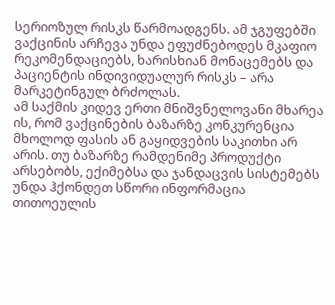სერიოზულ რისკს წარმოადგენს. ამ ჯგუფებში ვაქცინის არჩევა უნდა ეფუძნებოდეს მკაფიო რეკომენდაციებს, ხარისხიან მონაცემებს და პაციენტის ინდივიდუალურ რისკს – არა მარკეტინგულ ბრძოლას.
ამ საქმის კიდევ ერთი მნიშვნელოვანი მხარეა ის, რომ ვაქცინების ბაზარზე კონკურენცია მხოლოდ ფასის ან გაყიდვების საკითხი არ არის. თუ ბაზარზე რამდენიმე პროდუქტი არსებობს, ექიმებსა და ჯანდაცვის სისტემებს უნდა ჰქონდეთ სწორი ინფორმაცია თითოეულის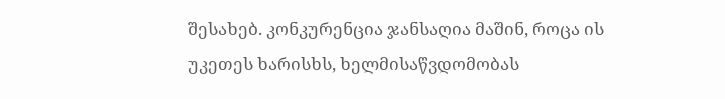შესახებ. კონკურენცია ჯანსაღია მაშინ, როცა ის უკეთეს ხარისხს, ხელმისაწვდომობას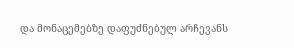და მონაცემებზე დაფუძნებულ არჩევანს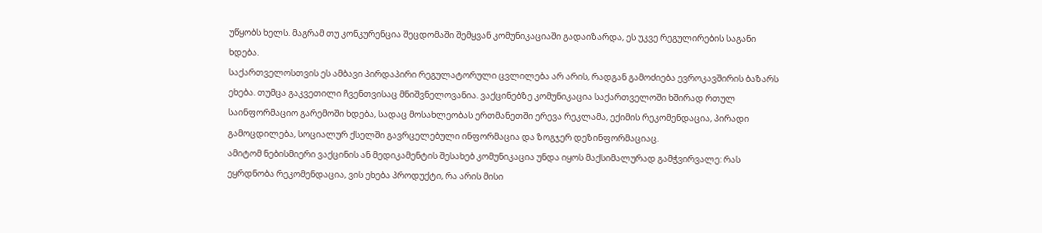უწყობს ხელს. მაგრამ თუ კონკურენცია შეცდომაში შემყვან კომუნიკაციაში გადაიზარდა, ეს უკვე რეგულირების საგანი ხდება.
საქართველოსთვის ეს ამბავი პირდაპირი რეგულატორული ცვლილება არ არის, რადგან გამოძიება ევროკავშირის ბაზარს ეხება. თუმცა გაკვეთილი ჩვენთვისაც მნიშვნელოვანია. ვაქცინებზე კომუნიკაცია საქართველოში ხშირად რთულ საინფორმაციო გარემოში ხდება, სადაც მოსახლეობას ერთმანეთში ერევა რეკლამა, ექიმის რეკომენდაცია, პირადი გამოცდილება, სოციალურ ქსელში გავრცელებული ინფორმაცია და ზოგჯერ დეზინფორმაციაც.
ამიტომ ნებისმიერი ვაქცინის ან მედიკამენტის შესახებ კომუნიკაცია უნდა იყოს მაქსიმალურად გამჭვირვალე: რას ეყრდნობა რეკომენდაცია, ვის ეხება პროდუქტი, რა არის მისი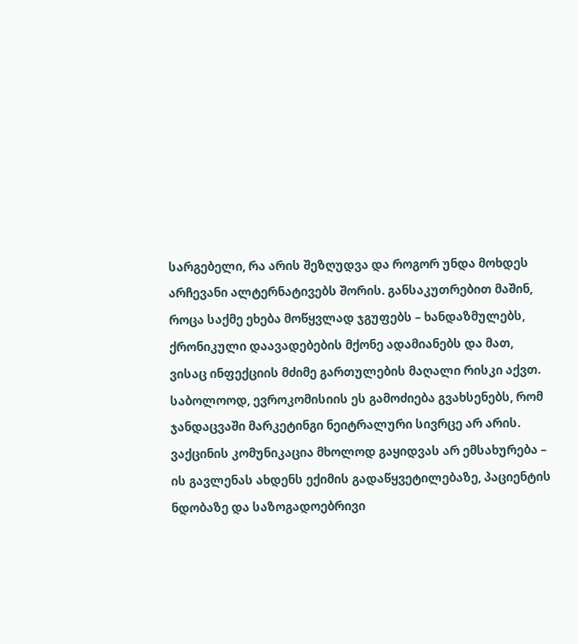სარგებელი, რა არის შეზღუდვა და როგორ უნდა მოხდეს არჩევანი ალტერნატივებს შორის. განსაკუთრებით მაშინ, როცა საქმე ეხება მოწყვლად ჯგუფებს – ხანდაზმულებს, ქრონიკული დაავადებების მქონე ადამიანებს და მათ, ვისაც ინფექციის მძიმე გართულების მაღალი რისკი აქვთ.
საბოლოოდ, ევროკომისიის ეს გამოძიება გვახსენებს, რომ ჯანდაცვაში მარკეტინგი ნეიტრალური სივრცე არ არის. ვაქცინის კომუნიკაცია მხოლოდ გაყიდვას არ ემსახურება – ის გავლენას ახდენს ექიმის გადაწყვეტილებაზე, პაციენტის ნდობაზე და საზოგადოებრივი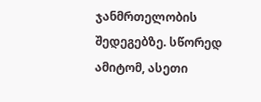ჯანმრთელობის შედეგებზე. სწორედ ამიტომ, ასეთი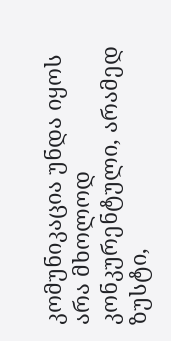კომუნიკაცია უნდა იყოს არა მხოლოდ კონკურენტული, არამედ ზუსტი,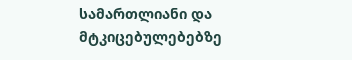სამართლიანი და მტკიცებულებებზე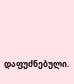დაფუძნებული.